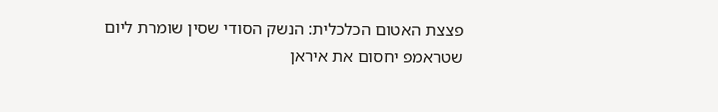פצצת האטום הכלכלית: הנשק הסודי שסין שומרת ליום שטראמפ יחסום את איראן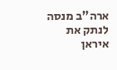ארה"ב מנסה לנתק את איראן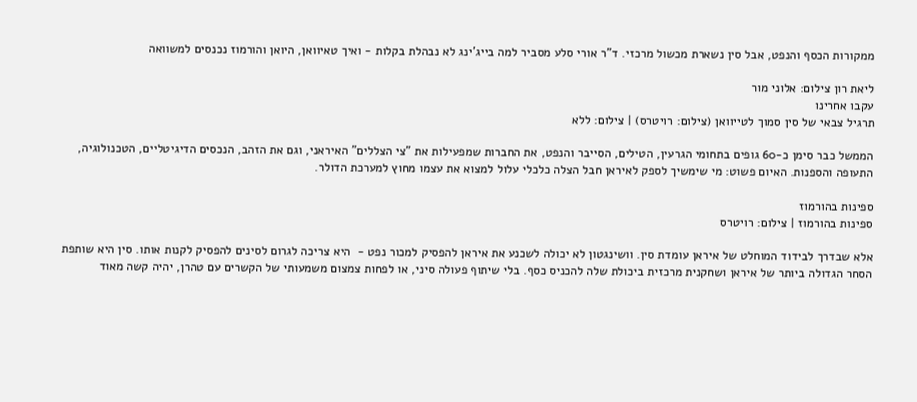ממקורות הכסף והנפט, אבל סין נשארת מכשול מרכזי. ד"ר אורי סלע מסביר למה בייג'ינג לא נבהלת בקלות - ואיך טאיוואן, היואן והורמוז נכנסים למשוואה

ליאת רון צילום: אלוני מור
עקבו אחרינו
תרגיל צבאי של סין סמוך לטייוואן (צילום: רויטרס) | צילום: ללא

הממשל כבר סימן כ-60 גופים בתחומי הגרעין, הטילים, הסייבר והנפט, את החברות שמפעילות את "צי הצללים" האיראני, וגם את הזהב, הנכסים הדיגיטליים, הטכנולוגיה, התעופה והספנות. האיום פשוט: מי שימשיך לספק לאיראן חבל הצלה כלכלי עלול למצוא את עצמו מחוץ למערכת הדולר.

ספינות בהורמוז
ספינות בהורמוז | צילום: רויטרס

אלא שבדרך לבידוד המוחלט של איראן עומדת סין. וושינגטון לא יכולה לשכנע את איראן להפסיק למכור נפט -  היא צריכה לגרום לסינים להפסיק לקנות אותו. סין היא שותפת הסחר הגדולה ביותר של איראן ושחקנית מרכזית ביכולת שלה להכניס כסף. בלי שיתוף פעולה סיני, או לפחות צמצום משמעותי של הקשרים עם טהרן, יהיה קשה מאוד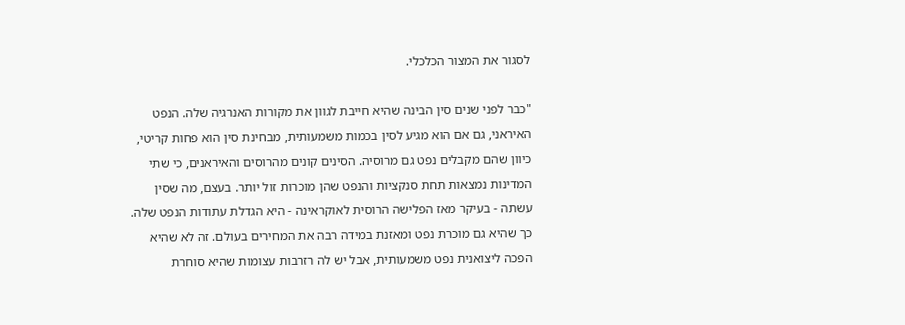לסגור את המצור הכלכלי.

"כבר לפני שנים סין הבינה שהיא חייבת לגוון את מקורות האנרגיה שלה. הנפט האיראני, גם אם הוא מגיע לסין בכמות משמעותית, מבחינת סין הוא פחות קריטי, כיוון שהם מקבלים נפט גם מרוסיה. הסינים קונים מהרוסים והאיראנים, כי שתי המדינות נמצאות תחת סנקציות והנפט שהן מוכרות זול יותר. בעצם, מה שסין עשתה - בעיקר מאז הפלישה הרוסית לאוקראינה - היא הגדלת עתודות הנפט שלה. כך שהיא גם מוכרת נפט ומאזנת במידה רבה את המחירים בעולם. זה לא שהיא הפכה ליצואנית נפט משמעותית, אבל יש לה רזרבות עצומות שהיא סוחרת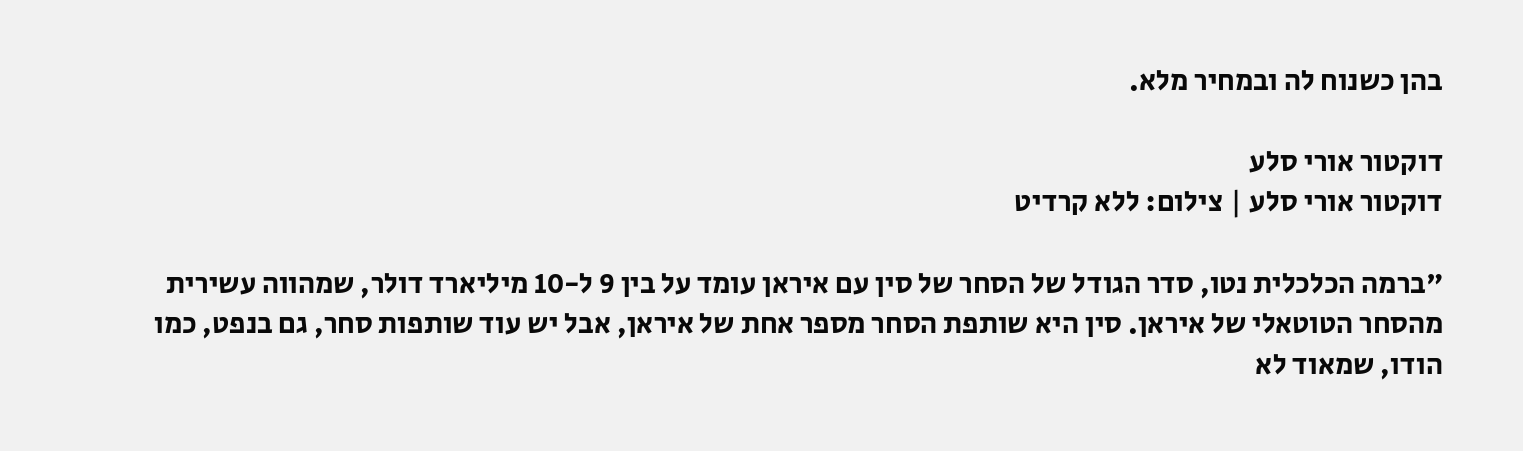בהן כשנוח לה ובמחיר מלא.

דוקטור אורי סלע
דוקטור אורי סלע | צילום: ללא קרדיט

"ברמה הכלכלית נטו, סדר הגודל של הסחר של סין עם איראן עומד על בין 9 ל-10 מיליארד דולר, שמהווה עשירית מהסחר הטוטאלי של איראן. סין היא שותפת הסחר מספר אחת של איראן, אבל יש עוד שותפות סחר, גם בנפט, כמו הודו, שמאוד לא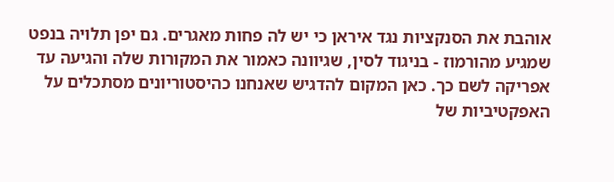אוהבת את הסנקציות נגד איראן כי יש לה פחות מאגרים. גם יפן תלויה בנפט שמגיע מהורמוז - בניגוד לסין, שגיוונה כאמור את המקורות שלה והגיעה עד אפריקה לשם כך. כאן המקום להדגיש שאנחנו כהיסטוריונים מסתכלים על האפקטיביות של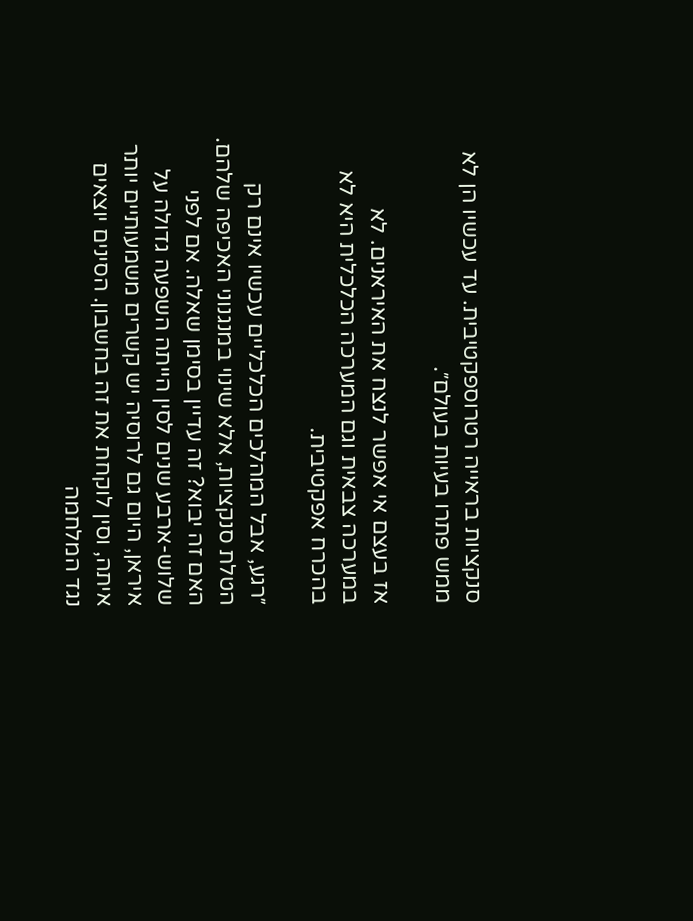סנקציות בראייה רטרוספקטיבית. עד עכשיו הן לא ממש פתרו בעיות בעולם״.

אז בעצם אי אפשר לנצח את האיראנים. לא במערכה צבאית וגם המערכה הכלכלית היא לא בהכרח אפקטיבית.

״רגע, אבל המהלכים הכלכליים עכשיו אינם רק הטלת סנקציות, אלא שינוי במנגנוני האכיפה שלהם. האם זה יבוא? זה עדיין בסימן שאלה. אם לפני שלוש-ארבע שנים לסין הייתה השפעה גדולה על איראן, היום גם לרוסיה יש קשרים משמעותיים יותר איתה, וסין לוקחת את זה בחשבון. הסינים יוצאים נגד המלחמה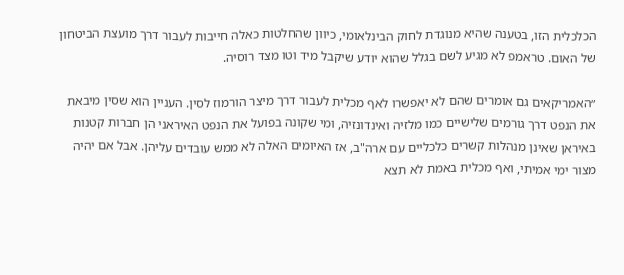הכלכלית הזו, בטענה שהיא מנוגדת לחוק הבינלאומי, כיוון שהחלטות כאלה חייבות לעבור דרך מועצת הביטחון של האום. טראמפ לא מגיע לשם בגלל שהוא יודע שיקבל מיד וטו מצד רוסיה.

״האמריקאים גם אומרים שהם לא יאפשרו לאף מכלית לעבור דרך מיצר הורמוז לסין. העניין הוא שסין מיבאת את הנפט דרך גורמים שלישיים כמו מלזיה ואינדונזיה, ומי שקונה בפועל את הנפט האיראני הן חברות קטנות באיראן שאינן מנהלות קשרים כלכליים עם ארה"ב, אז האיומים האלה לא ממש עובדים עליהן. אבל אם יהיה מצור ימי אמיתי, ואף מכלית באמת לא תצא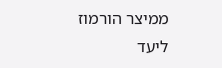ממיצר הורמוז ליעד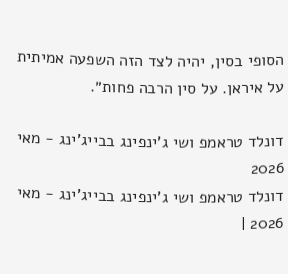הסופי בסין, יהיה לצד הזה השפעה אמיתית על איראן. על סין הרבה פחות״.

דונלד טראמפ ושי ג'ינפינג בבייג'ינג - מאי 2026
דונלד טראמפ ושי ג'ינפינג בבייג'ינג - מאי 2026 |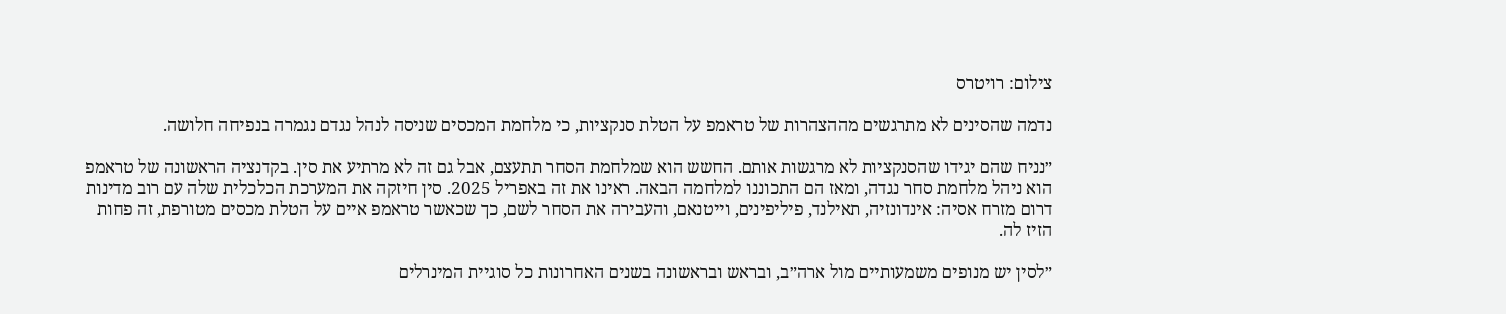צילום: רויטרס

נדמה שהסינים לא מתרגשים מההצהרות של טראמפ על הטלת סנקציות, כי מלחמת המכסים שניסה לנהל נגדם נגמרה בנפיחה חלושה.

״נניח שהם יגידו שהסנקציות לא מרגשות אותם. החשש הוא שמלחמת הסחר תתעצם, אבל גם זה לא מרתיע את סין. בקדנציה הראשונה של טראמפ הוא ניהל מלחמת סחר נגדה, ומאז הם התכוננו למלחמה הבאה. ראינו את זה באפריל 2025. סין חיזקה את המערכת הכלכלית שלה עם רוב מדינות דרום מזרח אסיה: אינדונזיה, תאילנד, פיליפינים, וייטנאם, והעבירה את הסחר לשם, כך שכאשר טראמפ איים על הטלת מכסים מטורפת, זה פחות הזיז לה.

״לסין יש מנופים משמעותיים מול ארה״ב, ובראש ובראשונה בשנים האחרונות כל סוגיית המינרלים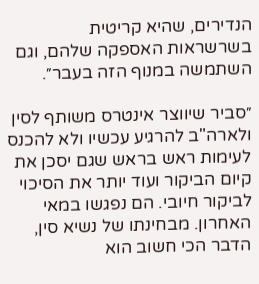הנדירים, שהיא קריטית בשרשראות האספקה שלהם, וגם השתמשה במנוף הזה בעבר״.

״סביר שיווצר אינטרס משותף לסין ולארה"ב להרגיע עכשיו ולא להכנס לעימות ראש בראש שגם יסכן את קיום הביקור ועוד יותר את הסיכוי לביקור חיובי. הם נפגשו במאי האחרון. מבחינתו של נשיא סין, הדבר הכי חשוב הוא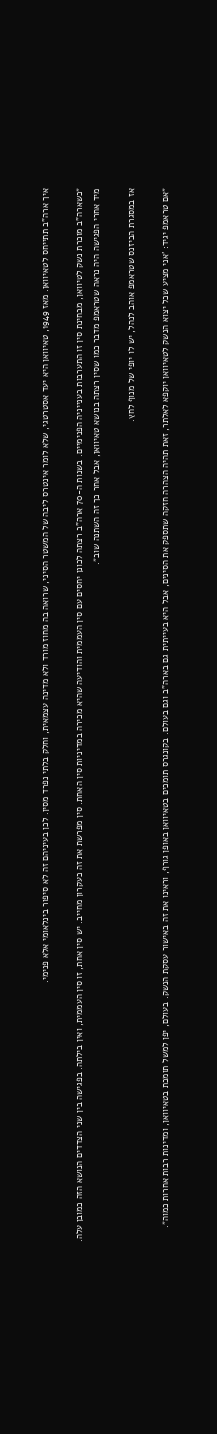איך ארה"ב תתייחס לטאיוואן. מאז 1949, טאיוואן היא יעד אסטרטגי, שלא לומר אינטרס ליבה של המשטר הסיני, שרואה בה מחוז מורד ולא מדינה עצמאית, וחלק בלתי נפרד מסין. לכן בעיניהם זה לא סיפור בינלאומי אלא פנימי.

״כשארה"ב מוכרת נשק לטיוואן, מבחינת סין זו התערבות בענייניה הפנימיים. בשנות ה-70 ארה"ב רצתה לכונן יחסים עם סין העממית והודיעה שהיא מכירה במדיניות סין האחת. סין מפרשת את זה כעקרון מחייב. יש סין אחת, זו סין העממית, ואין בילתה. בפגישה בין שני הצדדים הנושא הזה כמובן עלה. מיד אחרי הפגישה היה נראה שטראמפ מדבר כמו שסין רצתה בנושא טאיוואן, אבל אחר כך זה השתנה שוב״.

אז במסגרת הביזנס שטראמפ אוהב לנהל, יש לו יופי של מנוף לחץ.

״אם טראמפ יגיד: 'אני מציע שכל יצוא הנשק לטאיוואן יוקפא לאלתר, זאת תהיה הצהרה חזקה שתספק את הסינים, אבל היא בעייתית גם בארה"ב וגם בעולם. בקונגרס תומכים בטאיוואן באופן גורף, וראינו את זה באישור עסקת הנשק. בעולם, יפן למשל תומכת בטאיוואן, ומדינות רבות אחרות כמוה״.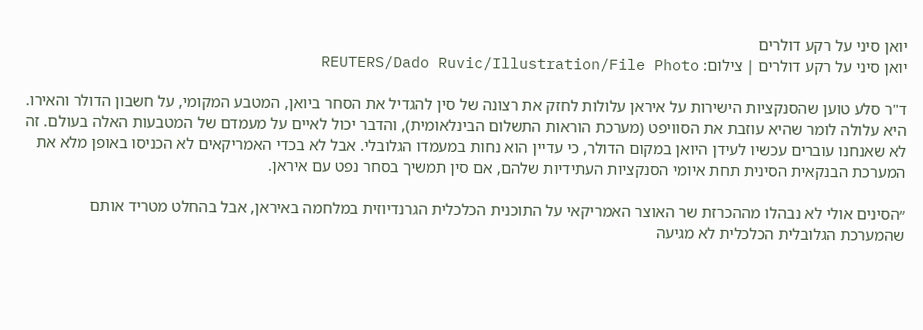יואן סיני על רקע דולרים
יואן סיני על רקע דולרים | צילום: REUTERS/Dado Ruvic/Illustration/File Photo

ד"ר סלע טוען שהסנקציות הישירות על איראן עלולות לחזק את רצונה של סין להגדיל את הסחר ביואן, המטבע המקומי, על חשבון הדולר והאירו. היא עלולה לומר שהיא עוזבת את הסוויפט (מערכת הוראות התשלום הבינלאומית), והדבר יכול לאיים על מעמדם של המטבעות האלה בעולם. זה לא שאנחנו עוברים עכשיו לעידן היואן במקום הדולר, כי עדיין הוא נחות במעמדו הגלובלי. אבל לא בכדי האמריקאים לא הכניסו באופן מלא את המערכת הבנקאית הסינית תחת איומי הסנקציות העתידיות שלהם, אם סין תמשיך בסחר נפט עם איראן.

״הסינים אולי לא נבהלו מההכרזת שר האוצר האמריקאי על התוכנית הכלכלית הגרנדיוזית במלחמה באיראן, אבל בהחלט מטריד אותם שהמערכת הגלובלית הכלכלית לא מגיעה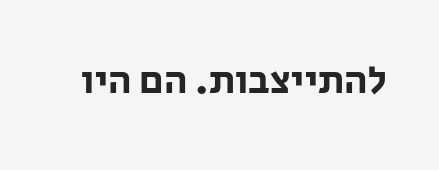להתייצבות. הם היו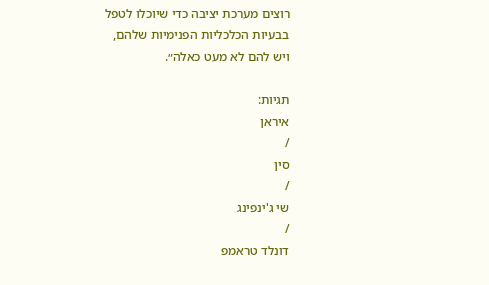רוצים מערכת יציבה כדי שיוכלו לטפל בבעיות הכלכליות הפנימיות שלהם, ויש להם לא מעט כאלה״.

תגיות:
איראן
/
סין
/
שי ג'ינפינג
/
דונלד טראמפ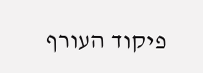פיקוד העורף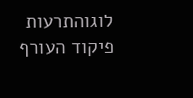לוגוהתרעות פיקוד העורף